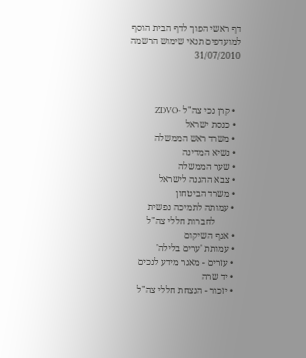דף ראשי הפוך לדף הבית הוסף למועדפים תנאי שימוש הרשמה 31/07/2010



  • קרן נכי צה"ל -ZDVO
  • כנסת ישראל
  • משרד ראש הממשלה
  • נשיא המדינה
  • שער הממשלה
  • צבא ההגנה לישראל
  • משרד הביטחון
  • עמותה לתמיכה נפשית
          לחברות חללי צה"ל
  • אגף השיקום
  • עמותת 'ערים בלילה'
  • עזרים - מאגר מידע לנכים
  • יד שרה
  • יזכור - הנצחת חללי צה"ל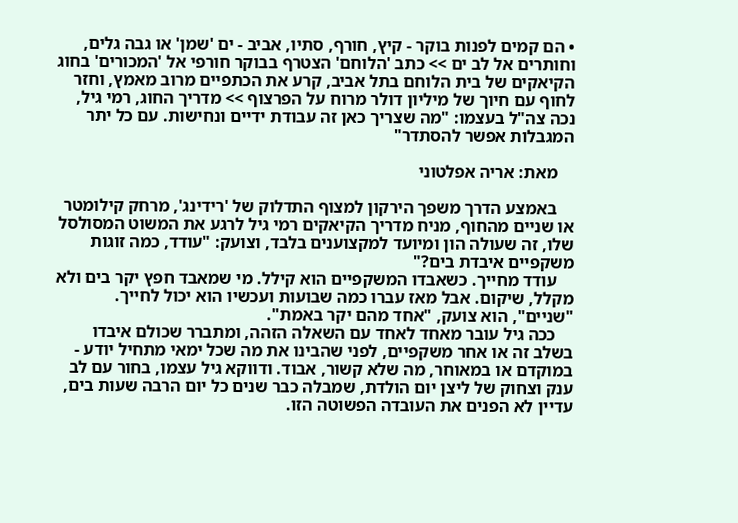• הם קמים לפנות בוקר - קיץ, חורף, סתיו, אביב - ים 'שמן' או גבה גלים, וחותרים אל לב ים >> כתב 'הלוחם' הצטרף בבוקר חורפי אל 'המכורים' בחוג הקיאקים של בית הלוחם בתל אביב, קרע את הכתפיים מרוב מאמץ, וחזר לחוף עם חיוך של מיליון דולר מרוח על הפרצוף >> מדריך החוג, רמי גיל, נכה צה"ל בעצמו: "מה שצריך כאן זה עבודת ידיים ונחישות. עם כל יתר המגבלות אפשר להסתדר"

    מאת: אריה אפלטוני

    באמצע הדרך משפך הירקון למצוף התדלוק של 'רידינג', מרחק קילומטר או שניים מהחוף, מניח מדריך הקיאקים רמי גיל לרגע את המשוט המסולסל שלו, זה שעולה הון ומיועד למקצוענים בלבד, וצועק: "עודד, כמה זוגות משקפיים איבדת בים?"
    עודד מחייך. כשאבדו המשקפיים הוא קילל. מי שמאבד חפץ יקר בים ולא מקלל, שיקום. אבל מאז עברו כמה שבועות ועכשיו הוא יכול לחייך. "שניים", הוא צועק, "אחד מהם יקר באמת".
    ככה גיל עובר מאחד לאחד עם השאלה הזהה, ומתברר שכולם איבדו בשלב זה או אחר משקפיים, לפני שהבינו את מה שכל ימאי מתחיל יודע - במוקדם או במאוחר, מה שלא קשור, אבוד. ודווקא גיל עצמו, בחור עם לב ענק וצחוק של ליצן יום הולדת, שמבלה כבר שנים כל יום הרבה שעות בים, עדיין לא הפנים את העובדה הפשוטה הזו.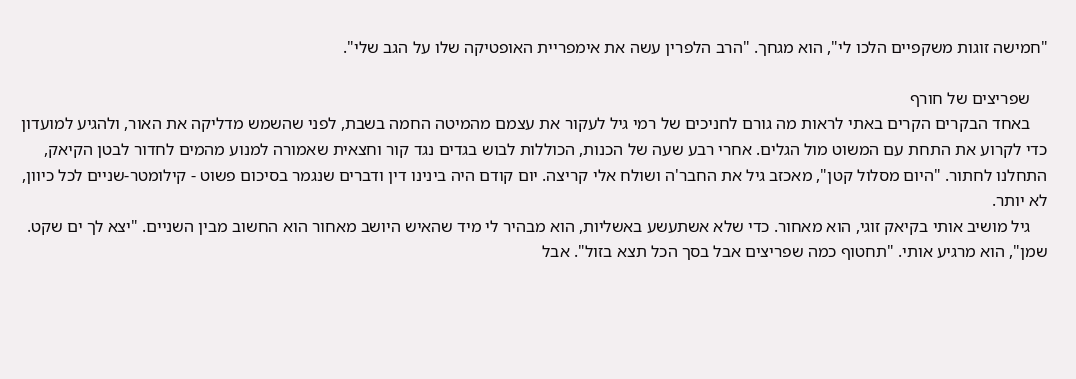"חמישה זוגות משקפיים הלכו לי", הוא מגחך. "הרב הלפרין עשה את אימפריית האופטיקה שלו על הגב שלי".

    שפריצים של חורף
    באחד הבקרים הקרים באתי לראות מה גורם לחניכים של רמי גיל לעקור את עצמם מהמיטה החמה בשבת, לפני שהשמש מדליקה את האור, ולהגיע למועדון כדי לקרוע את התחת עם המשוט מול הגלים. אחרי רבע שעה של הכנות, הכוללות לבוש בגדים נגד קור וחצאית שאמורה למנוע מהמים לחדור לבטן הקיאק, התחלנו לחתור. "היום מסלול קטן", מאכזב גיל את החבר'ה ושולח אלי קריצה. יום קודם היה בינינו דין ודברים שנגמר בסיכום פשוט - קילומטר-שניים לכל כיוון, לא יותר.
    גיל מושיב אותי בקיאק זוגי, הוא מאחור. כדי שלא אשתעשע באשליות, הוא מבהיר לי מיד שהאיש היושב מאחור הוא החשוב מבין השניים. "יצא לך ים שקט. שמן", הוא מרגיע אותי. "תחטוף כמה שפריצים אבל בסך הכל תצא בזול". אבל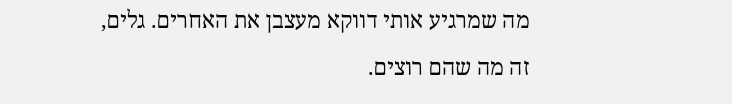מה שמרגיע אותי דווקא מעצבן את האחרים. גלים, זה מה שהם רוצים.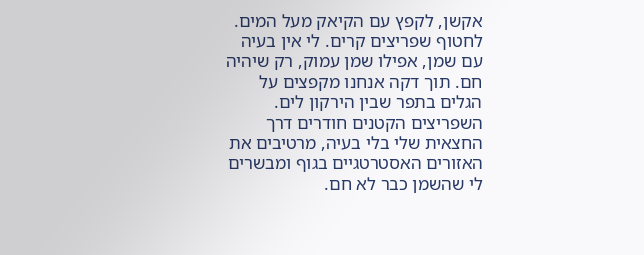אקשן, לקפץ עם הקיאק מעל המים. לחטוף שפריצים קרים. לי אין בעיה עם שמן, אפילו שמן עמוק, רק שיהיה חם. תוך דקה אנחנו מקפצים על הגלים בתפר שבין הירקון לים. השפריצים הקטנים חודרים דרך החצאית שלי בלי בעיה, מרטיבים את האזורים האסטרטגיים בגוף ומבשרים לי שהשמן כבר לא חם.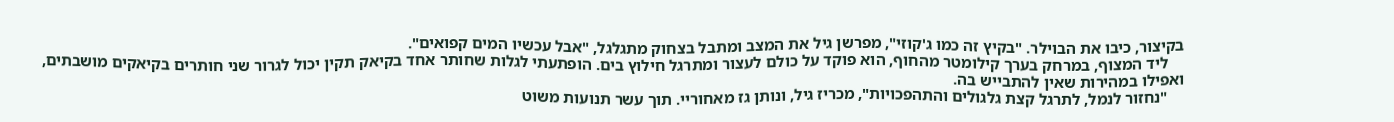בקיצור, כיבו את הבוילר. "בקיץ זה כמו ג'קוזי", מפרשן גיל את המצב ומתבל בצחוק מתגלגל, "אבל עכשיו המים קפואים".
    ליד המצוף, במרחק בערך קילומטר מהחוף, הוא פוקד על כולם לעצור ומתרגל חילוץ בים. הופתעתי לגלות שחותר אחד בקיאק תקין יכול לגרור שני חותרים בקיאקים מושבתים, ואפילו במהירות שאין להתבייש בה.
    "נחזור לנמל, לתרגל קצת גלגולים והתהפכויות", מכריז גיל, ונותן גז מאחוריי. תוך עשר תנועות משוט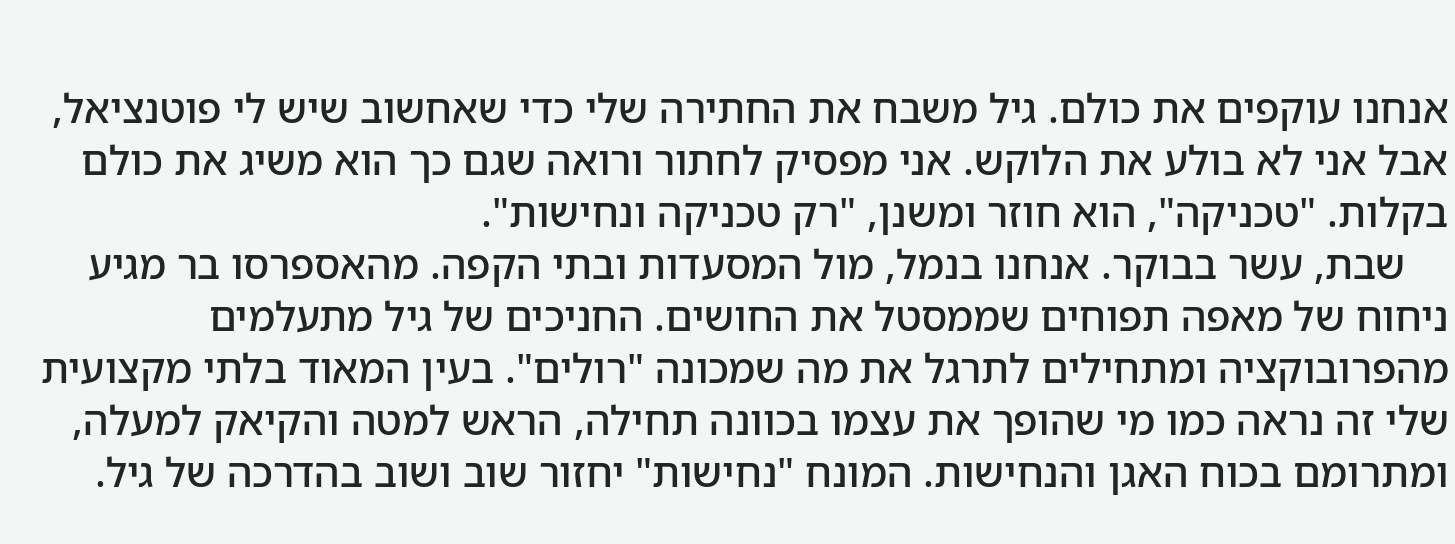אנחנו עוקפים את כולם. גיל משבח את החתירה שלי כדי שאחשוב שיש לי פוטנציאל, אבל אני לא בולע את הלוקש. אני מפסיק לחתור ורואה שגם כך הוא משיג את כולם בקלות. "טכניקה", הוא חוזר ומשנן, "רק טכניקה ונחישות".
    שבת, עשר בבוקר. אנחנו בנמל, מול המסעדות ובתי הקפה. מהאספרסו בר מגיע ניחוח של מאפה תפוחים שממסטל את החושים. החניכים של גיל מתעלמים מהפרובוקציה ומתחילים לתרגל את מה שמכונה "רולים". בעין המאוד בלתי מקצועית שלי זה נראה כמו מי שהופך את עצמו בכוונה תחילה, הראש למטה והקיאק למעלה, ומתרומם בכוח האגן והנחישות. המונח "נחישות" יחזור שוב ושוב בהדרכה של גיל.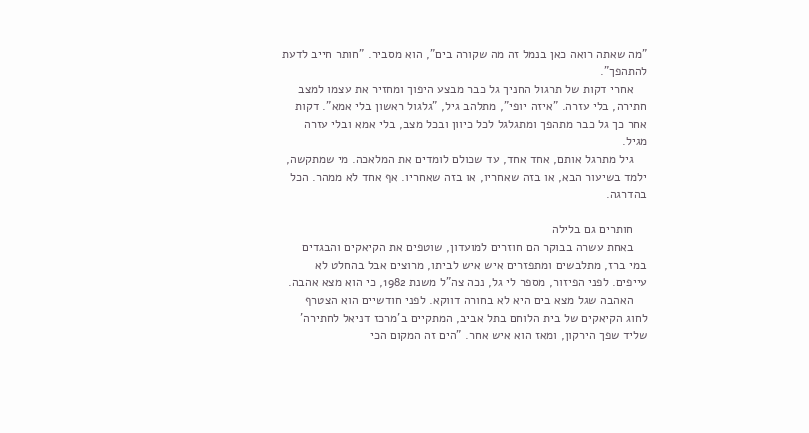"מה שאתה רואה כאן בנמל זה מה שקורה בים", הוא מסביר. "חותר חייב לדעת להתהפך".
    אחרי דקות של תרגול החניך גל כבר מבצע היפוך ומחזיר את עצמו למצב חתירה, בלי עזרה. "איזה יופי", מתלהב גיל, "גלגול ראשון בלי אמא". דקות אחר כך גל כבר מתהפך ומתגלגל לכל כיוון ובכל מצב, בלי אמא ובלי עזרה מגיל.
    גיל מתרגל אותם, אחד אחד, עד שכולם לומדים את המלאכה. מי שמתקשה, ילמד בשיעור הבא, או בזה שאחריו, או בזה שאחריו. אף אחד לא ממהר. הכל בהדרגה.

    חותרים גם בלילה
    באחת עשרה בבוקר הם חוזרים למועדון, שוטפים את הקיאקים והבגדים במי ברז, מתלבשים ומתפזרים איש איש לביתו, מרוצים אבל בהחלט לא עייפים. לפני הפיזור, מספר לי גל, נכה צה"ל משנת 1982, כי הוא מצא אהבה.
    האהבה שגל מצא בים היא לא בחורה דווקא. לפני חודשיים הוא הצטרף לחוג הקיאקים של בית הלוחם בתל אביב, המתקיים ב'מרכז דניאל לחתירה' שליד שפך הירקון, ומאז הוא איש אחר. "הים זה המקום הכי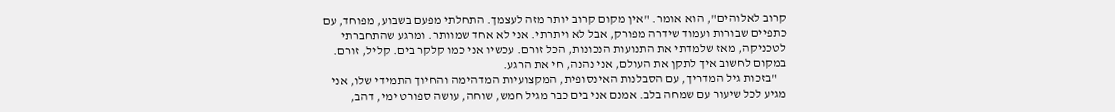קרוב לאלוהים", הוא אומר. "אין מקום קרוב יותר מזה לעצמך. התחלתי מפעם בשבוע, מפוחד, עם כתפיים שבורות ועמוד שידרה מפורק, אבל לא ויתרתי. אני לא אחד שמוותר. ומרגע שהתחברתי לטכניקה, מאז שלמדתי את התנועות הנכונות, הכל זורם. עכשיו אני כמו קלקר בים. קליל, זורם. במקום לחשוב איך לתקן את העולם, אני נהנה, חי את הרגע.
    "בזכות גיל המדריך, עם הסבלנות האינסופית, המקצועיות המדהימה והחיוך התמידי שלו, אני מגיע לכל שיעור עם שמחה בלב. אמנם אני בים כבר מגיל חמש, שוחה, עושה ספורט ימי, דהב,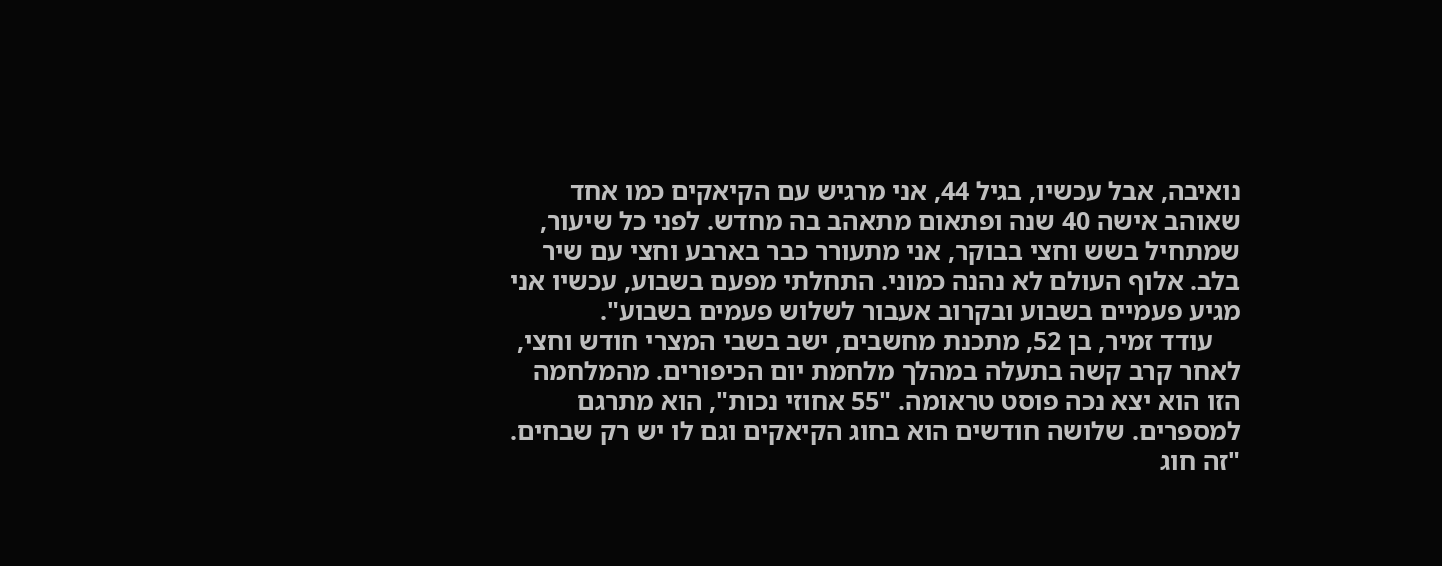נואיבה, אבל עכשיו, בגיל 44, אני מרגיש עם הקיאקים כמו אחד שאוהב אישה 40 שנה ופתאום מתאהב בה מחדש. לפני כל שיעור, שמתחיל בשש וחצי בבוקר, אני מתעורר כבר בארבע וחצי עם שיר בלב. אלוף העולם לא נהנה כמוני. התחלתי מפעם בשבוע, עכשיו אני מגיע פעמיים בשבוע ובקרוב אעבור לשלוש פעמים בשבוע".
    עודד זמיר, בן 52, מתכנת מחשבים, ישב בשבי המצרי חודש וחצי, לאחר קרב קשה בתעלה במהלך מלחמת יום הכיפורים. מהמלחמה הזו הוא יצא נכה פוסט טראומה. "55 אחוזי נכות", הוא מתרגם למספרים. שלושה חודשים הוא בחוג הקיאקים וגם לו יש רק שבחים. "זה חוג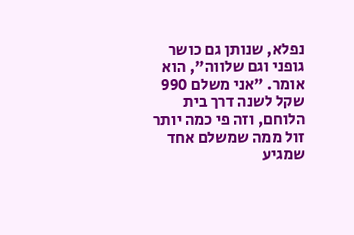נפלא, שנותן גם כושר גופני וגם שלווה", הוא אומר. "אני משלם 990 שקל לשנה דרך בית הלוחם, וזה פי כמה יותר זול ממה שמשלם אחד שמגיע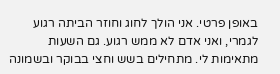באופן פרטי. אני הולך לחוג וחוזר הביתה רגוע לגמרי, ואני אדם לא ממש רגוע. גם השעות מתאימות לי. מתחילים בשש וחצי בבוקר ובשמונה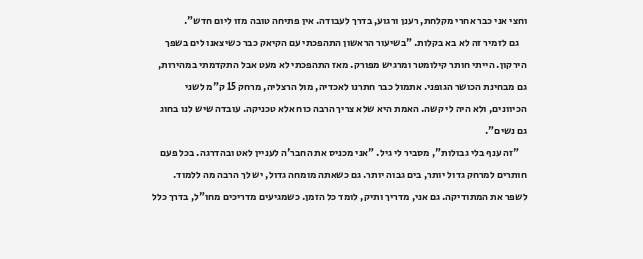וחצי אני כבר אחרי מקלחת, רענן ורגוע, בדרך לעבודה. אין פתיחה טובה מזו ליום חדש".
    גם לזמיר זה לא בא בקלות. "בשיעור הראשון התהפכתי עם הקיאק כבר כשיצאנו לים בשפך הירקון. הייתי חותר קילומטר ומרגיש מפורק. מאז התהפכתי לא מעט אבל התקדמתי במהירות, גם מבחינת הכושר הגופני. אתמול כבר חתרנו לאכדיה, מול הרצליה, מרחק 15 ק"מ לשני הכיוונים, ולא היה לי קשה. האמת היא שלא צריך הרבה כוח אלא טכניקה. עובדה שיש לנו בחוג גם נשים".
    "זה ענף בלי גבולות", מסביר לי גיל. "אני מכניס את החבר'ה לעניין לאט ובהדרגה. בכל פעם חותרים למרחק גדול יותר, בים גבוה יותר. גם כשאתה מומחה גדול, יש לך הרבה מה ללמוד. לשפר את המתודיקה. גם אני, מדריך ותיק, לומד כל הזמן. כשמגיעים מדריכים מחו"ל, בדרך כלל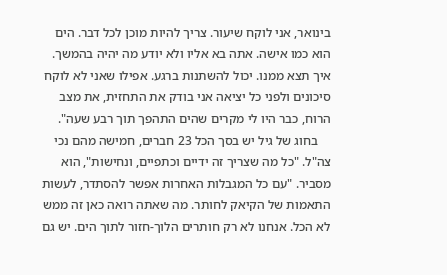בינואר, אני לוקח שיעור. צריך להיות מוכן לכל דבר. הים הוא כמו אישה. אתה בא אליו ולא יודע מה יהיה בהמשך. איך תצא ממנו. יכול להשתנות ברגע. אפילו שאני לא לוקח סיכונים ולפני כל יציאה אני בודק את התחזית, את מצב הרוח, כבר היו לי מקרים שהים התהפך תוך רבע שעה".
    בחוג של גיל יש בסך הכל 23 חברים, חמישה מהם נכי צה"ל. "כל מה שצריך זה ידיים וכתפיים, ונחישות", הוא מסביר. "עם כל המגבלות האחרות אפשר להסתדר, לעשות התאמות של הקיאק לחותר. מה שאתה רואה כאן זה ממש לא הכל. אנחנו לא רק חותרים הלוך-חזור לתוך הים. יש גם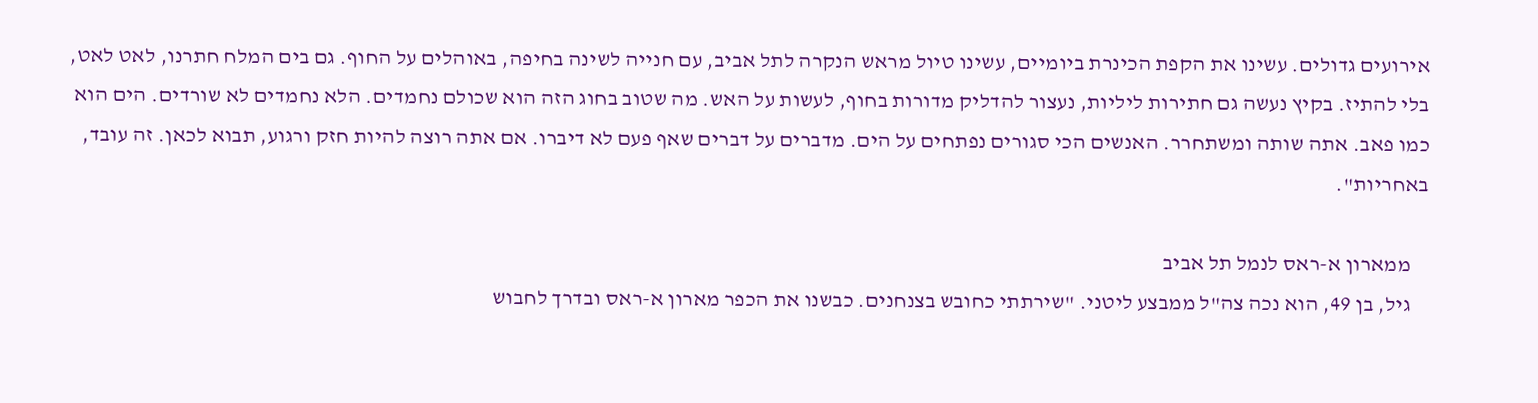אירועים גדולים. עשינו את הקפת הכינרת ביומיים, עשינו טיול מראש הנקרה לתל אביב, עם חנייה לשינה בחיפה, באוהלים על החוף. גם בים המלח חתרנו, לאט לאט, בלי להתיז. בקיץ נעשה גם חתירות ליליות, נעצור להדליק מדורות בחוף, לעשות על האש. מה שטוב בחוג הזה הוא שכולם נחמדים. הלא נחמדים לא שורדים. הים הוא כמו פאב. אתה שותה ומשתחרר. האנשים הכי סגורים נפתחים על הים. מדברים על דברים שאף פעם לא דיברו. אם אתה רוצה להיות חזק ורגוע, תבוא לכאן. זה עובד, באחריות".

    ממארון א-ראס לנמל תל אביב
    גיל, בן 49, הוא נכה צה"ל ממבצע ליטני. "שירתתי כחובש בצנחנים. כבשנו את הכפר מארון א-ראס ובדרך לחבוש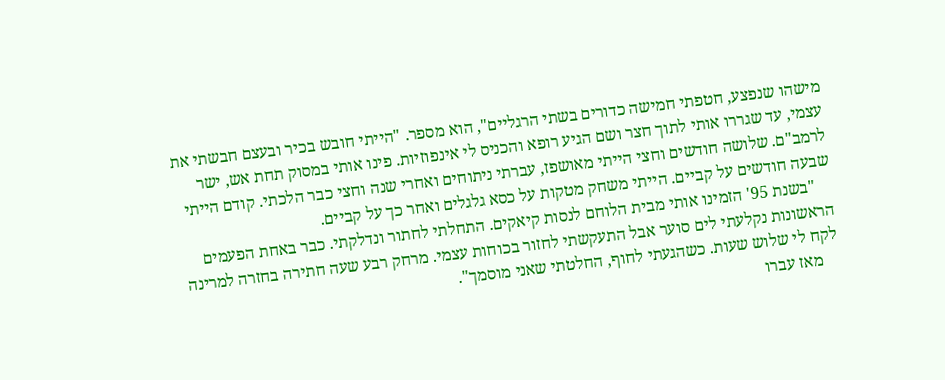מישהו שנפצע, חטפתי חמישה כדורים בשתי הרגליים", הוא מספר. "הייתי חובש בכיר ובעצם חבשתי את עצמי, עד שגררו אותי לתוך חצר ושם הגיע רופא והכניס לי אינפוזיות. פינו אותי במסוק תחת אש, ישר לרמב"ם. שלושה חודשים וחצי הייתי מאושפז, עברתי ניתוחים ואחרי שנה וחצי כבר הלכתי. קודם הייתי שבעה חודשים על קביים. הייתי משחק מטקות על כסא גלגלים ואחר כך על קביים.
    "בשנת 95' הזמינו אותי מבית הלוחם לנסות קיאקים. התחלתי לחתור ונדלקתי. כבר באחת הפעמים הראשונות נקלעתי לים סוער אבל התעקשתי לחזור בכוחות עצמי. מרחק רבע שעה חתירה בחזרה למרינה לקח לי שלוש שעות. כשהגעתי לחוף, החלטתי שאני מוסמך".
    מאז עברו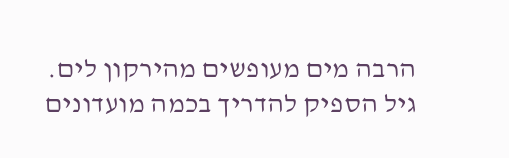הרבה מים מעופשים מהירקון לים. גיל הספיק להדריך בכמה מועדונים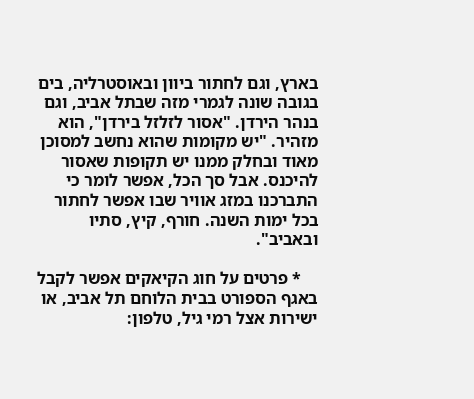בארץ, וגם לחתור ביוון ובאוסטרליה, בים בגובה שונה לגמרי מזה שבתל אביב, וגם בנהר הירדן. "אסור לזלזל בירדן", הוא מזהיר. "יש מקומות שהוא נחשב למסוכן מאוד ובחלק ממנו יש תקופות שאסור להיכנס. אבל סך הכל, אפשר לומר כי התברכנו במזג אוויר שבו אפשר לחתור בכל ימות השנה. חורף, קיץ, סתיו ובאביב".

    * פרטים על חוג הקיאקים אפשר לקבל באגף הספורט בבית הלוחם תל אביב, או ישירות אצל רמי גיל, טלפון: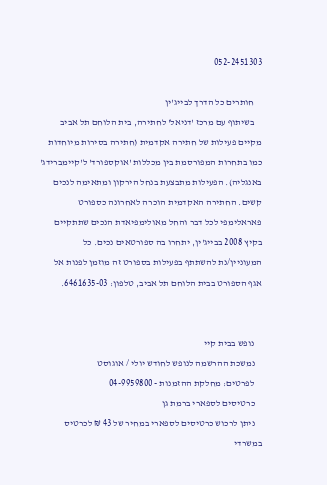052-2451303

    חותרים כל הדרך לבייג'ין
    בשיתוף עם מרכז 'דניאל' לחתירה, בית הלוחם תל אביב מקיים פעילות של חתירה אקדמית (חתירה בסירות מיוחדות כמו בתחרות המפורסמת בין מכללות 'אוקספורד' ל'קיימברידג' באנגליה). הפעילות מתבצעת בנחל הירקון ומתאימה לנכים קשים. החתירה האקדמית הוכרה לאחרונה כספורט פאראלימפי לכל דבר והחל מאולימפיאדת הנכים שתתקיים בקיץ 2008 בבייג'ין, יתחרו בה ספורטאים נכים. כל המעוניין/נת להשתתף בפעילות בספורט זה מוזמן לפנות אל אגף הספורט בבית הלוחם תל אביב, טלפון: 6461635-03.


    נופש בבית קיי
    נמשכת ההרשמה לנופש לחודש יולי / אוגוסט
    לפרטים: מחלקת ההזמנות - 04-9959800
    כרטיסים לספארי ברמת גן
    ניתן לרכוש כרטיסים לספארי במחיר של 43 ₪ לכרטיס במשרדי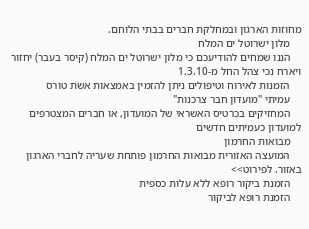מחוזות הארגון ובמחלקת חברים בבתי הלוחם.
    מלון ישרוטל ים המלח
    הננו שמחים להודיעכם כי מלון ישרוטל ים המלח (קיסר בעבר) יחזור ויארח נכי צהל החל מ-1.3.10
    הזמנות לאירוח וטיפולים ניתן להזמין באמצאות אשת טורס
    עמיתי "מועדון חבר צרכנות"
    המחזיקים בכרטיס האשראי של המועדון, או חברים המצטרפים למועדון כעמיתים חדשים
    מבואות החרמון
    המועצה האזורית מבואות החרמון פותחת שעריה לחברי הארגון באזור. לפירוט>>
    הזמנת ביקור רופא ללא עלות כספית
    הזמנת רופא לביקור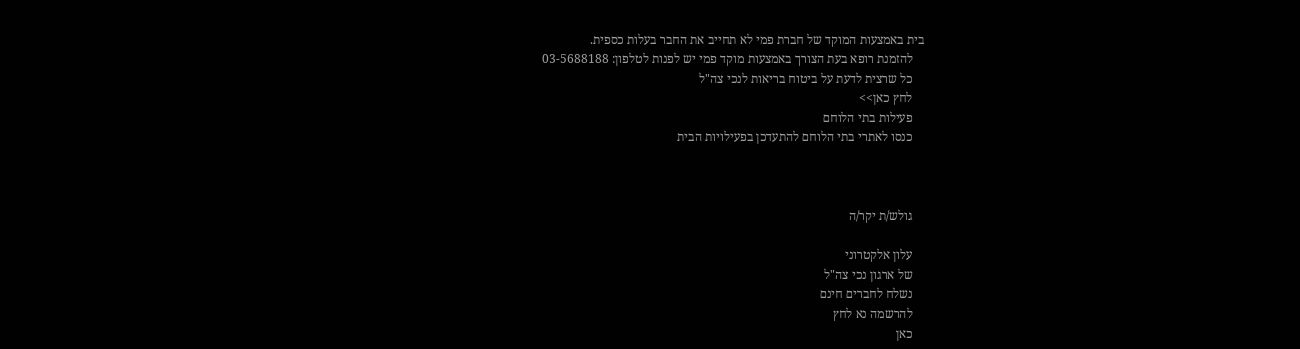בית באמצעות המוקד של חברת פמי לא תחייב את החבר בעלות כספית.
    להזמנת רופא בעת הצורך באמצעות מוקד פמי יש לפנות לטלפון: 03-5688188
    כל שרצית לדעת על ביטוח בריאות לנכי צה"ל
    לחץ כאן>>
    פעילות בתי הלוחם
    כנסו לאתרי בתי הלוחם להתעדכן בפעילויות הבית



    גולש/ת יקר/ה

    עלון אלקטרוני
    של ארגון נכי צה"ל
    נשלח לחברים חינם
    להרשמה נא לחץ
    כאן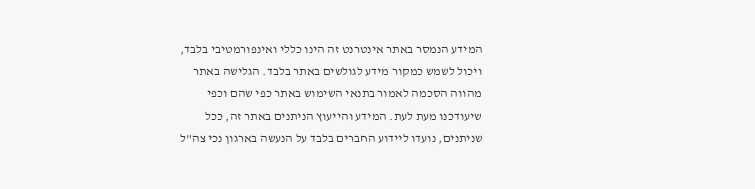המידע הנמסר באתר אינטרנט זה הינו כללי ואינפורמטיבי בלבד, ויכול לשמש כמקור מידע לגולשים באתר בלבד. הגלישה באתר מהווה הסכמה לאמור בתנאי השימוש באתר כפי שהם וכפי שיעודכנו מעת לעת. המידע והייעוץ הניתנים באתר זה, ככל שניתנים, נועדו ליידוע החברים בלבד על הנעשה בארגון נכי צה"ל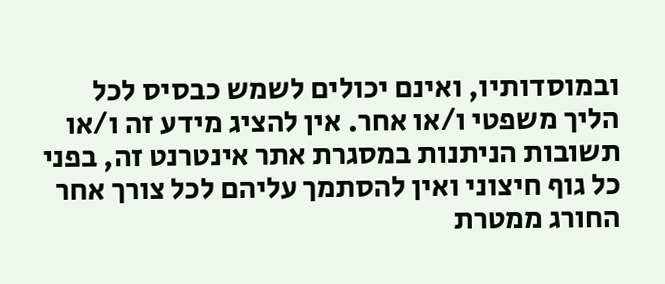ובמוסדותיו, ואינם יכולים לשמש כבסיס לכל הליך משפטי ו/או אחר. אין להציג מידע זה ו/או תשובות הניתנות במסגרת אתר אינטרנט זה, בפני כל גוף חיצוני ואין להסתמך עליהם לכל צורך אחר החורג ממטרת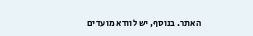האתר. בנוסף, יש לוודא מועדים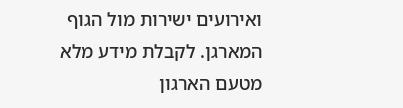ואירועים ישירות מול הגוף המארגן. לקבלת מידע מלא מטעם הארגון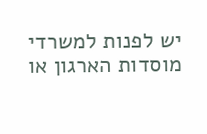יש לפנות למשרדי מוסדות הארגון או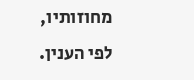מחוזותיו, לפי הענין.